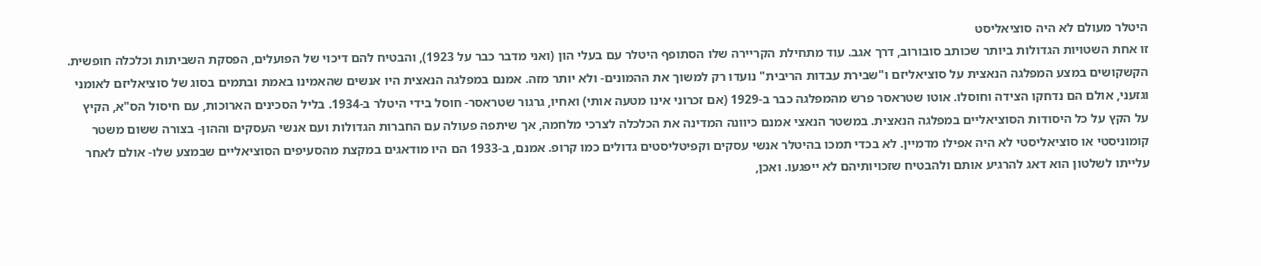היטלר מעולם לא היה סוציאליסט
זו אחת השטויות הגדולות ביותר שכותב סובורוב, דרך אגב. עוד מתחילת הקריירה שלו הסתופף היטלר עם בעלי הון (ואני מדבר כבר על 1923), והבטיח להם דיכוי של הפועלים, הפסקת השביתות וכלכלה חופשית. הקשקושים במצע המפלגה הנאצית על סוציאליזם ו"שבירת עבדות הריבית" נועדו רק למשוך את ההמונים- ולא יותר מזה. אמנם במפלגה הנאצית היו אנשים שהאמינו באמת ובתמים בסוג של סוציאליזם לאומני וגזעני, אולם הם נדחקו הצידה וחוסלו. אוטו שטראסר פרש מהמפלגה כבר ב-1929 (אם זכרוני אינו מטעה אותי) ואחיו, גרגור שטראסר- חוסל בידי היטלר ב-1934. בליל הסכינים הארוכות, עם חיסול הס"א, הקיץ על הקץ על כל היסודות הסוציאליים במפלגה הנאצית. במשטר הנאצי אמנם כיוונה המדינה את הכלכלה לצרכי מלחמה, אך שיתפה פעולה עם החברות הגדולות ועם אנשי העסקים וההון- בצורה ששום משטר קומוניסטי או סוציאליסטי לא היה אפילו מדמיין. לא בכדי תמכו בהיטלר אנשי עסקים וקפיטליסטים גדולים כמו קרופ. אמנם, ב-1933 הם היו מודאגים במקצת מהסעיפים הסוציאליים שבמצע שלו- אולם לאחר עלייתו לשלטון הוא דאג להרגיע אותם ולהבטיח שזכויותיהם לא ייפגעו. ואכן,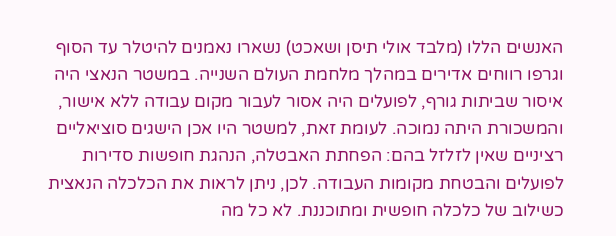האנשים הללו (מלבד אולי תיסן ושאכט) נשארו נאמנים להיטלר עד הסוף וגרפו רווחים אדירים במהלך מלחמת העולם השנייה. במשטר הנאצי היה איסור שביתות גורף, לפועלים היה אסור לעבור מקום עבודה ללא אישור, והמשכורת היתה נמוכה. לעומת זאת, למשטר היו אכן הישגים סוציאליים רציניים שאין לזלזל בהם: הפחתת האבטלה, הנהגת חופשות סדירות לפועלים והבטחת מקומות העבודה. לכן, ניתן לראות את הכלכלה הנאצית כשילוב של כלכלה חופשית ומתוכננת. לא כל מה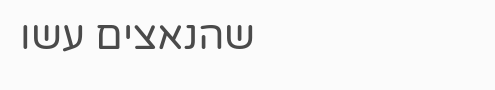שהנאצים עשו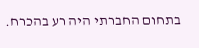בתחום החברתי היה רע בהכרח.